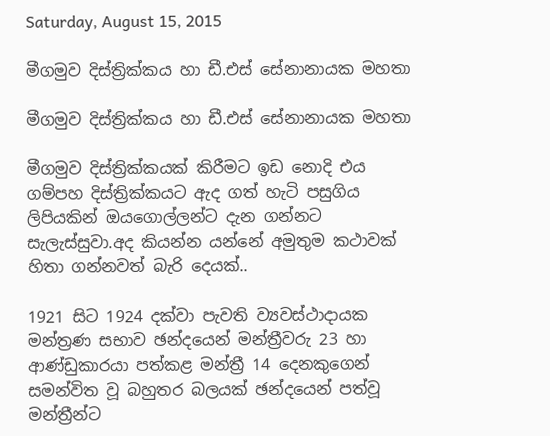Saturday, August 15, 2015

මීගමුව දිස්ත්‍රික්කය හා ඩී.එස් සේනානායක මහතා

මීගමුව දිස්ත්‍රික්කය හා ඩී.එස් සේනානායක මහතා

මීගමුව දිස්ත්‍රික්කයක් කිරීමට ඉඩ නොදි එය ගම්පහ දිස්ත්‍රික්කයට ඇද ගත් හැටි පසුගිය ලිපියකින් ඔයගොල්ලන්ට දැන ගන්නට සැලැස්සුවා.අද කියන්න යන්නේ අමුතුම කථාවක් හිතා ගන්නවත් බැරි දෙයක්..

1921 සිට 1924 දක්‌වා පැවති ව්‍යවස්‌ථාදායක මන්ත්‍රණ සභාව ඡන්දයෙන් මන්ත්‍රීවරු 23 හා ආණ්‌ඩුකාරයා පත්කළ මන්ත්‍රී 14 දෙනකුගෙන් සමන්විත වූ බහුතර බලයක්‌ ඡන්දයෙන් පත්වූ මන්ත්‍රීන්ට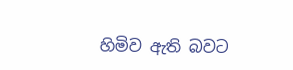හිමිව ඇති බවට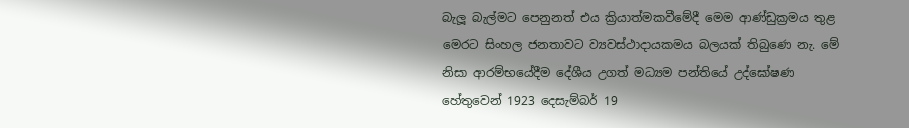බැලූ බැල්මට පෙනුනත් එය ක්‍රියාත්මකවීමේදී මෙම ආණ්‌ඩුක්‍රමය තුළ මෙරට සිංහල ජනතාවට ව්‍යවස්‌ථාදායකමය බලයක්‌ තිබුණෙ නැ. මේ නිසා ආරම්භයේදීම දේශීය උගත් මධ්‍යම පන්තියේ උද්ඝෝෂණ හේතුවෙන් 1923 දෙසැම්බර් 19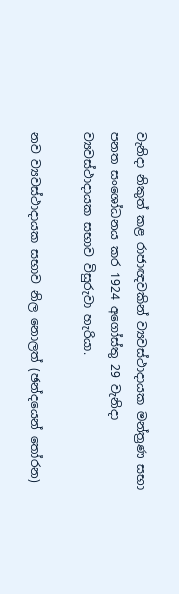වැනිදා නිකුත් කළ රාජාඥවකින් ව්‍යවස්‌ථාදායක මන්ත්‍රණ සභා පනත සංශෝධනය කර 1924 අගෝස්‌තු 29 වැනිදා ව්‍යවස්‌ථාදායක සභාව විසුරුවා හැරියා.

නව ව්‍යවස්‌ථාදායක සභාව නිල නොලත් (ඡන්දයෙන් තෝරන)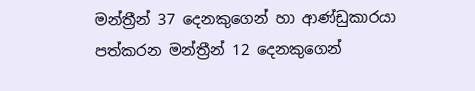මන්ත්‍රීන් 37 දෙනකුගෙන් හා ආණ්‌ඩුකාරයා පත්කරන මන්ත්‍රීන් 12 දෙනකුගෙන්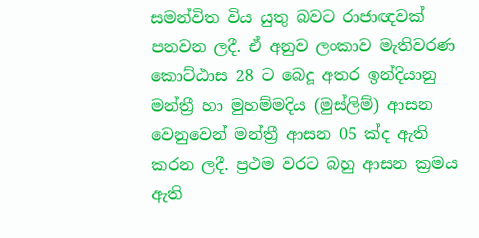සමන්විත විය යුතු බවට රාජාඥවක්‌ පනවන ලදී. ඒ අනුව ලංකාව මැතිවරණ කොට්‌ඨාස 28 ට බෙදූ අතර ඉන්දියානු මන්ත්‍රී හා මුහම්මදිය (මුස්ලිම්) ආසන වෙනුවෙන් මන්ත්‍රී ආසන 05 ක්‌ද ඇති කරන ලදී. ප්‍රථම වරට බහු ආසන ක්‍රමය ඇති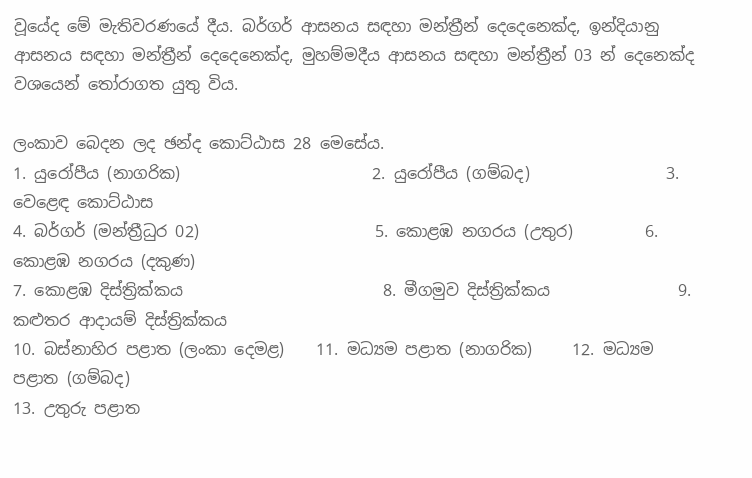වූයේද මේ මැතිවරණයේ දීය. බර්ගර් ආසනය සඳහා මන්ත්‍රීන් දෙදෙනෙක්‌ද, ඉන්දියානු ආසනය සඳහා මන්ත්‍රීන් දෙදෙනෙක්‌ද, මුහම්මදීය ආසනය සඳහා මන්ත්‍රීන් 03 න් දෙනෙක්‌ද වශයෙන් තෝරාගත යුතු විය.

ලංකාව බෙදන ලද ඡන්ද කොට්‌ඨාස 28 මෙසේය.
1. යුරෝපීය (නාගරික)                        2. යුරෝපීය (ගම්බද)                 3. වෙළෙඳ කොට්‌ඨාස
4. බර්ගර් (මන්ත්‍රීධුර 02)                      5. කොළඹ නගරය (උතුර)         6. කොළඹ නගරය (දකුණ)
7. කොළඹ දිස්‌ත්‍රික්‌කය                         8. මීගමුව දිස්‌ත්‍රික්‌කය                9. කළුතර ආදායම් දිස්‌ත්‍රික්‌කය
10. බස්‌නාහිර පළාත (ලංකා දෙමළ)    11. මධ්‍යම පළාත (නාගරික)     12. මධ්‍යම පළාත (ගම්බද)
13. උතුරු පළාත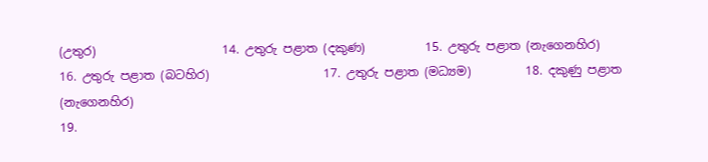(උතුර)                     14. උතුරු පළාත (දකුණ)          15. උතුරු පළාත (නැගෙනහිර)
16. උතුරු පළාත (බටහිර)                   17. උතුරු පළාත (මධ්‍යම)         18. දකුණු පළාත (නැගෙනහිර)
19.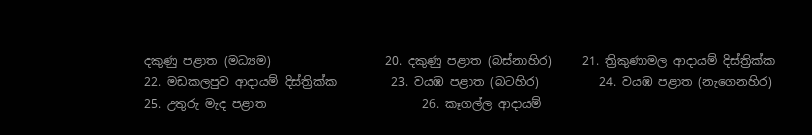දකුණු පළාත (මධ්‍යම)                   20. දකුණු පළාත (බස්‌නාහිර)     21. ත්‍රිකුණාමල ආදායම් දිස්‌ත්‍රික්‌ක
22. මඩකලපුව ආදායම් දිස්‌ත්‍රික්‌ක         23. වයඹ පළාත (බටහිර)          24. වයඹ පළාත (නැගෙනහිර)
25. උතුරු මැද පළාත                          26. කෑගල්ල ආදායම්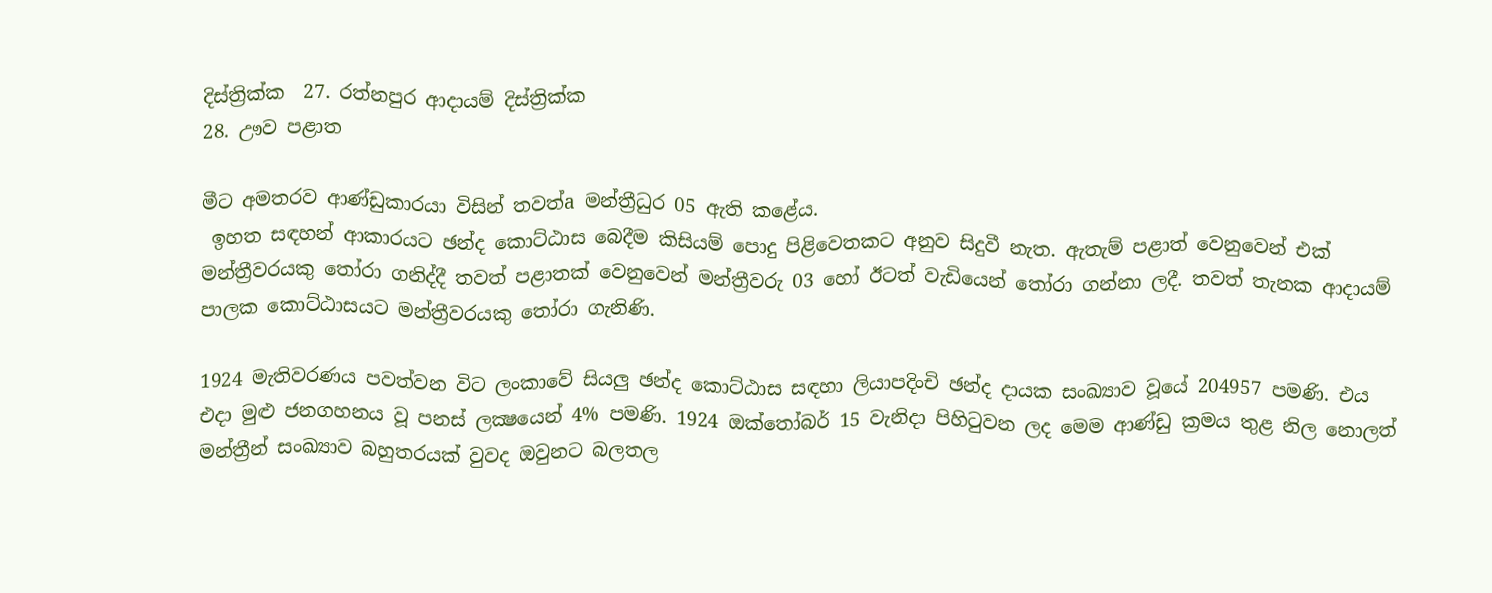දිස්‌ත්‍රික්‌ක  27. රත්නපුර ආදායම් දිස්‌ත්‍රික්‌ක
28. ඌව පළාත

මීට අමතරව ආණ්‌ඩුකාරයා විසින් තවත්a මන්ත්‍රීධුර 05 ඇති කළේය.
 ඉහත සඳහන් ආකාරයට ඡන්ද කොට්‌ඨාස බෙදීම කිසියම් පොදු පිළිවෙතකට අනුව සිදුවී නැත. ඇතැම් පළාත් වෙනුවෙන් එක්‌ මන්ත්‍රීවරයකු තෝරා ගනිද්දී තවත් පළාතක්‌ වෙනුවෙන් මන්ත්‍රීවරු 03 හෝ ඊටත් වැඩියෙන් තෝරා ගන්නා ලදී. තවත් තැනක ආදායම් පාලක කොට්‌ඨාසයට මන්ත්‍රීවරයකු තෝරා ගැනිණි.

1924 මැතිවරණය පවත්වන විට ලංකාවේ සියලු ඡන්ද කොට්‌ඨාස සඳහා ලියාපදිංචි ඡන්ද දායක සංඛ්‍යාව වූයේ 204957 පමණි. එය එදා මුළු ජනගහනය වූ පනස්‌ ලක්‍ෂයෙන් 4% පමණි. 1924 ඔක්‌තෝබර් 15 වැනිදා පිහිටුවන ලද මෙම ආණ්‌ඩු ක්‍රමය තුළ නිල නොලත් මන්ත්‍රීන් සංඛ්‍යාව බහුතරයක්‌ වුවද ඔවුනට බලතල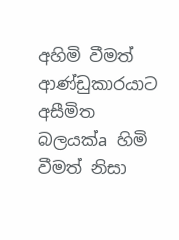අහිමි වීමත් ආණ්‌ඩුකාරයාට අසීමිත බලයක්‌a හිමි වීමත් නිසා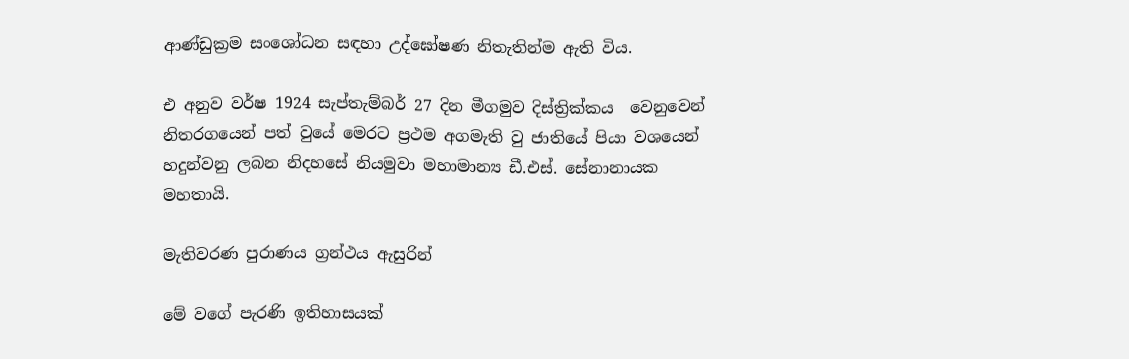ආණ්‌ඩුක්‍රම සංශෝධන සඳහා උද්ඝෝෂණ නිතැතින්ම ඇති විය.

එ අනුව වර්ෂ 1924 සැප්තැම්බර් 27 දින මීගමුව දිස්ත්‍රික්කය  වෙනුවෙන් නිතරගයෙන් පත් වුයේ මෙරට ප්‍රථම අගමැති වු ජ‍ාතියේ පියා වශයෙන් හදුන්වනු ලබන නිදහසේ නියමුවා මහාමාන්‍ය ඩී.එස්‌. සේනානායක මහතායි.

මැතිවරණ පුරාණය ග්‍රන්ථය ඇසුරින්

මේ වගේ පැරණි ඉතිහාසයක්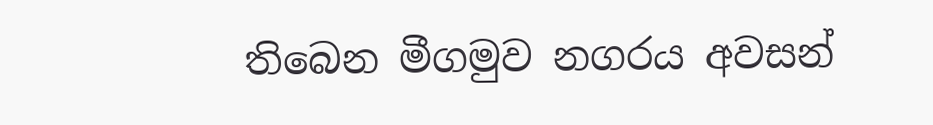තිබෙන මීගමුව නගරය අවසන්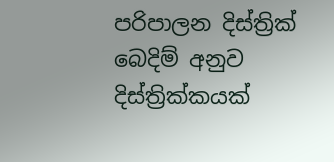පරිපාලන දිස්ත්‍රික් බෙදිම් අනුව දිස්ත්‍රික්කයක්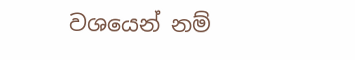වශයෙන් නම්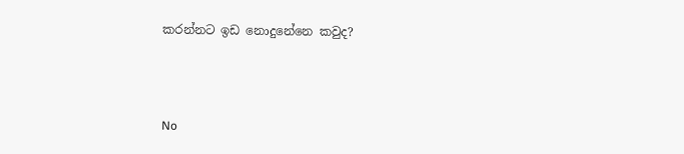කරන්නට ඉඩ නොදුනේනෙ කවුද?



No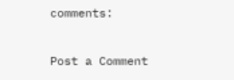comments:

Post a Comment